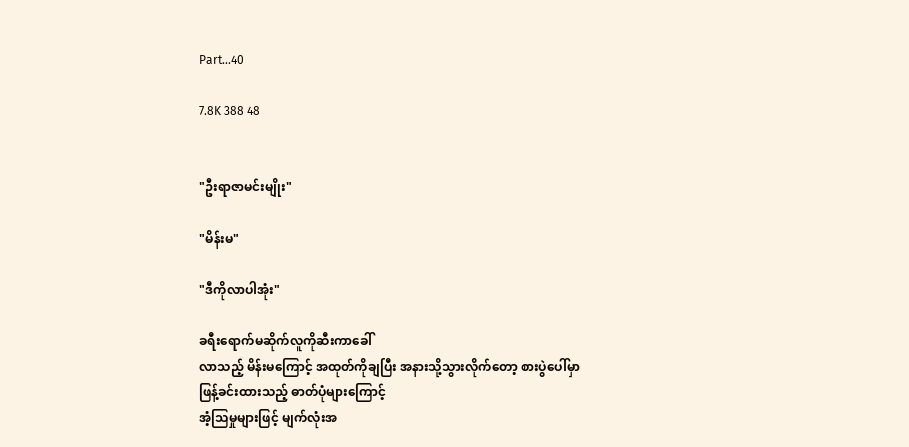Part...40

7.8K 388 48


"ဦးရာဇာမင်းမျိုး"

"မိန်းမ"

"ဒီကိုလာပါအုံး"

ခရီးရောက်မဆိုက်လူကိုဆီးကာခေါ်
လာသည့် မိန်းမကြောင့် အထုတ်ကိုချပြီး အနားသို့သွားလိုက်တော့ စားပွဲပေါ်မှာ
ဖြန့်ခင်းထားသည့် ဓာတ်ပုံများကြောင့်
အံ့သြမှုများဖြင့် မျက်လုံးအ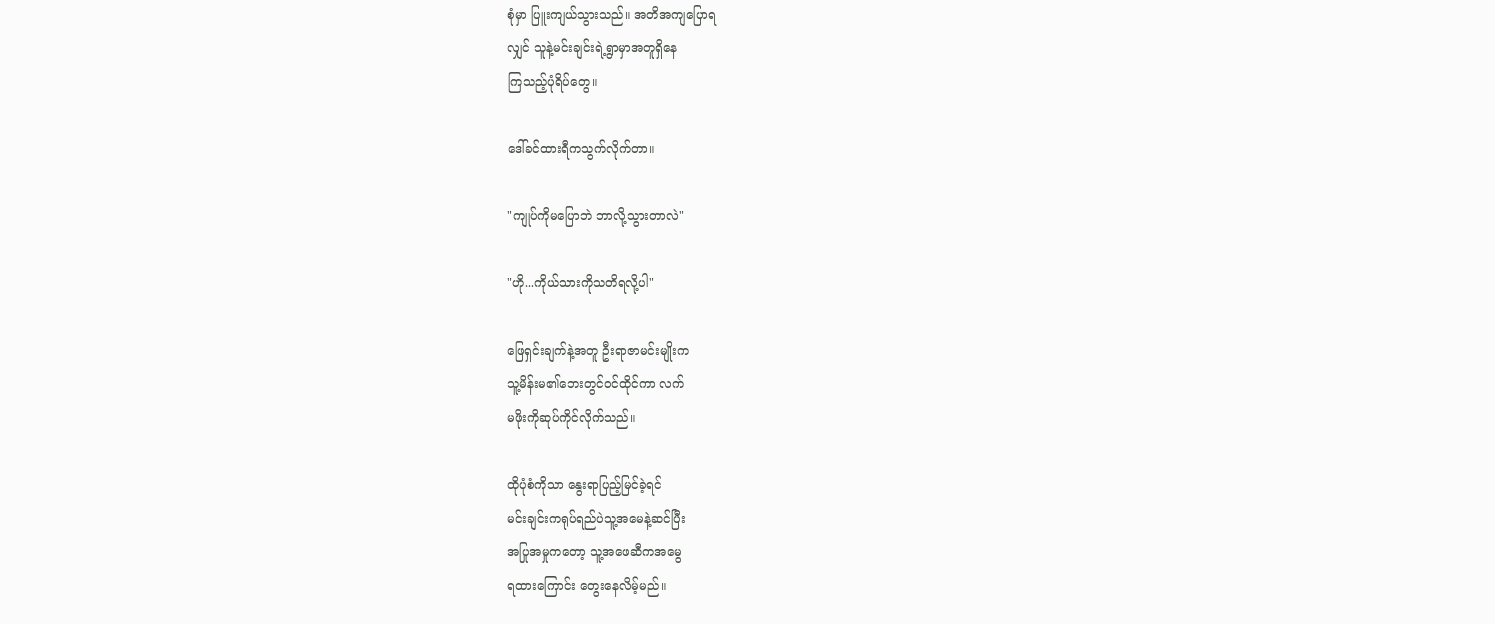စုံမှာ ပြူးကျယ်သွားသည်။ အတိအကျပြောရ
လျှင် သူနဲ့မင်းချင်းရဲ့ရွာမှာအတူရှိနေ
ကြသည့်ပုံရိပ်တွေ။

ဒေါ်ခင်ထားရီကသွက်လိုက်တာ။

"ကျုပ်ကိုမပြောဘဲ ဘာလို့သွားတာလဲ"

"ဟို...ကိုယ်သားကိုသတိရလို့ပါ"

ဖြေရှင်းချက်နဲ့အတူ ဦးရာဇာမင်းမျိုးက
သူ့မိန်းမ၏ဘေးတွင်ဝင်ထိုင်ကာ လက်
မဖိုးကိုဆုပ်ကိုင်လိုက်သည်။

ထိုပုံစံကိုသာ နွေးရာပြည့်မြင်ခဲ့ရင်
မင်းချင်းကရုပ်ရည်ပဲသူ့အမေနဲ့ဆင်ပြီး
အပြုအမှုကတော့ သူ့အဖေဆီကအမွေ
ရထားကြောင်း တွေးနေလိမ့်မည်။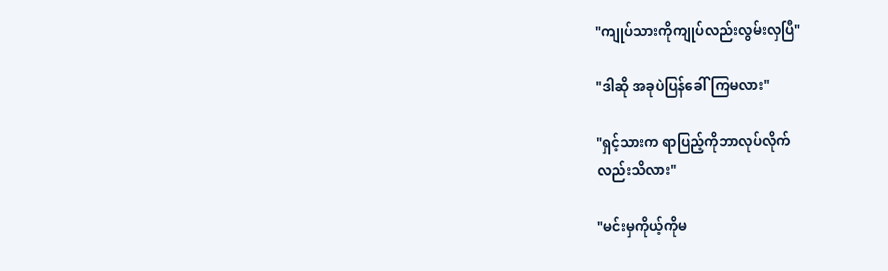"ကျုပ်သားကိုကျုပ်လည်းလွမ်းလှပြီ"

"ဒါဆို အခုပဲပြန်ခေါ်ကြမလား"

"ရှင့်သားက ရာပြည့်ကိုဘာလုပ်လိုက်
လည်းသိလား"

"မင်းမှကိုယ့်ကိုမ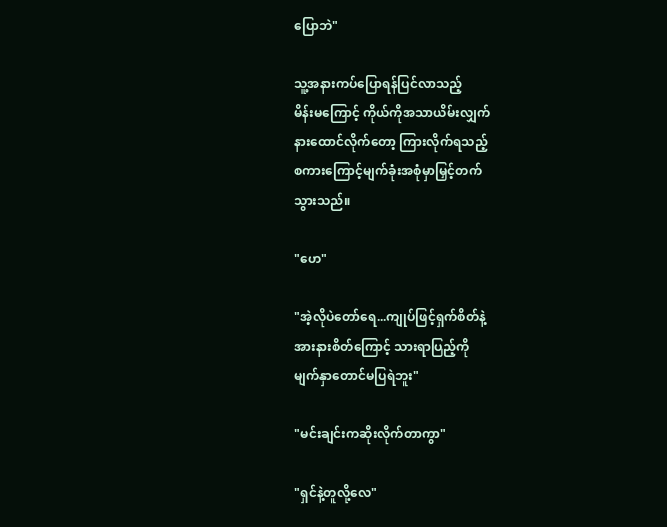ပြောဘဲ"

သူ့အနားကပ်ပြောရန်ပြင်လာသည့်
မိန်းမကြောင့် ကိုယ်ကိုအသာယိမ်းလျှက်
နားထောင်လိုက်တော့ ကြားလိုက်ရသည့်
စကားကြောင့်မျက်ခုံးအစုံမှာမြှင့်တက်
သွားသည်။

"ဟေ"

"အဲ့လိုပဲတော်ရေ...ကျုပ်ဖြင့်ရှက်စိတ်နဲ့
အားနားစိတ်ကြောင့် သားရာပြည့်ကို
မျက်နှာတောင်မပြရဲဘူး"

"မင်းချင်းကဆိုးလိုက်တာကွာ"

"ရှင်နဲ့တူလို့လေ"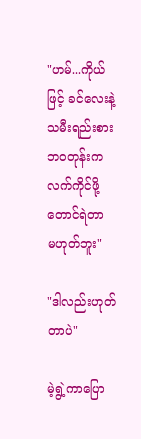"ဟမ်...ကိုယ်ဖြင့် ခင်လေးနဲ့သမီးရည်းစားဘဝတုန်းက လက်ကိုင်ဖို့တောင်ရဲတာ
မဟုတ်ဘူး"

"ဒါလည်းဟုတ်တာပဲ"

မဲ့ရွဲ့ကာပြော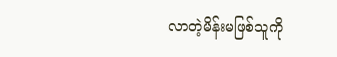လာတဲ့မိန်းမဖြစ်သူကို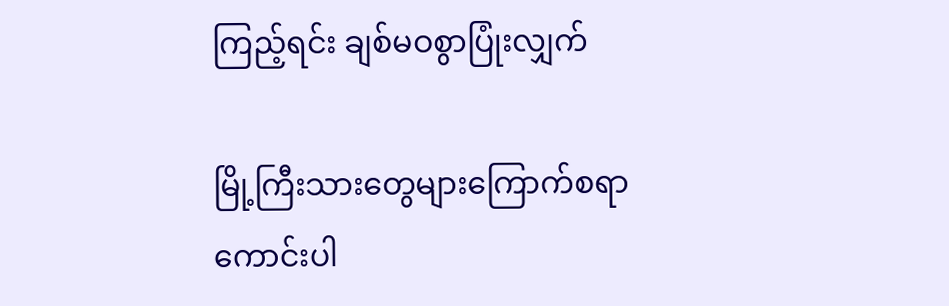ကြည့်ရင်း ချစ်မဝစွာပြုံးလျှက်

မြို့ကြီးသားတွေများကြောက်စရာကောင်းပါ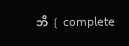ဘိ ❲ 𝖼𝗈𝗆𝗉𝗅𝖾𝗍𝖾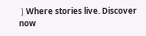❳Where stories live. Discover now